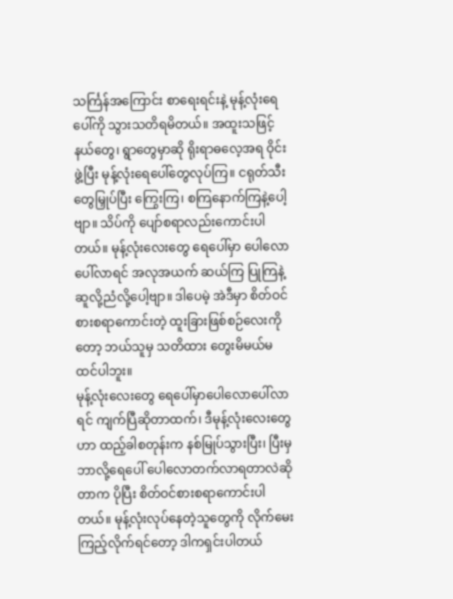သင်္ကြန်အကြောင်း စာရေးရင်းနဲ့ မုန့်လုံးရေပေါ်ကို သွားသတိရမိတယ်။ အထူးသဖြင့် နယ်တွေ၊ ရွာတွေမှာဆို ရိုးရာဓလေ့အရ ဝိုင်းဖွဲ့ပြီး မုန့်လုံးရေပေါ်တွေလုပ်ကြ။ ငရုတ်သီးတွေမြှုပ်ပြီး ကြွေးကြ၊ စကြနောက်ကြနဲ့ပေါ့ဗျာ။ သိပ်ကို ပျော်စရာလည်းကောင်းပါတယ်။ မုန့်လုံးလေးတွေ ရေပေါ်မှာ ပေါလောပေါ်လာရင် အလုအယက် ဆယ်ကြ ပြုကြနဲ့ ဆူလို့ညံလို့ပေါ့ဗျာ။ ဒါပေမဲ့ အဲဒီမှာ စိတ်ဝင်စားစရာကောင်းတဲ့ ထူးခြားဖြစ်စဉ်လေးကိုတော့ ဘယ်သူမှ သတိထား တွေးမိမယ်မထင်ပါဘူး။
မုန့်လုံးလေးတွေ ရေပေါ်မှာပေါလောပေါ်လာရင် ကျက်ပြီဆိုတာထက်၊ ဒီမုန့်လုံးလေးတွေဟာ ထည့်ခါစတုန်းက နစ်မြုပ်သွားပြီး၊ ပြီးမှ ဘာလို့ရေပေါ် ပေါလောတက်လာရတာလဲဆိုတာက ပိုပြီး စိတ်ဝင်စားစရာကောင်းပါတယ်။ မုန့်လုံးလုပ်နေတဲ့သူတွေကို လိုက်မေးကြည့်လိုက်ရင်တော့ ဒါကရှင်းပါတယ်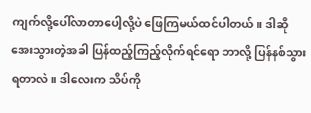ကျက်လို့ပေါ်လာတာပေါ့လို့ပဲ ဖြေကြမယ်ထင်ပါတယ်။ ဒါဆို အေးသွားတဲ့အခါ ပြန်ထည့်ကြည့်လိုက်ရင်ရော ဘာလို့ ပြန်နစ်သွားရတာလဲ။ ဒါလေးက သိပ်ကို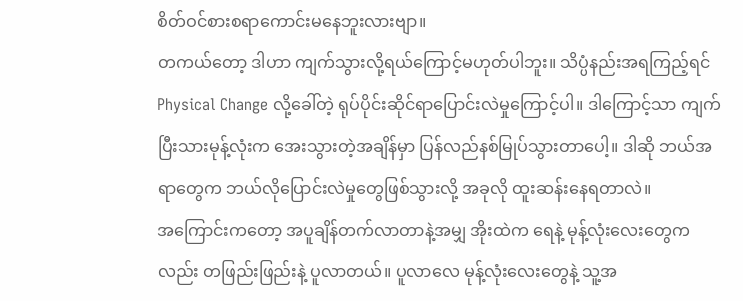စိတ်ဝင်စားစရာကောင်းမနေဘူးလားဗျာ။
တကယ်တော့ ဒါဟာ ကျက်သွားလို့ရယ်ကြောင့်မဟုတ်ပါဘူး။ သိပ္ပံနည်းအရကြည့်ရင် Physical Change လို့ခေါ်တဲ့ ရုပ်ပိုင်းဆိုင်ရာပြောင်းလဲမှုကြောင့်ပါ။ ဒါကြောင့်သာ ကျက်ပြီးသားမုန့်လုံးက အေးသွားတဲ့အချိန်မှာ ပြန်လည်နစ်မြုပ်သွားတာပေါ့။ ဒါဆို ဘယ်အရာတွေက ဘယ်လိုပြောင်းလဲမှုတွေဖြစ်သွားလို့ အခုလို ထူးဆန်းနေရတာလဲ။
အကြောင်းကတော့ အပူချိန်တက်လာတာနဲ့အမျှ အိုးထဲက ရေနဲ့ မုန့်လုံးလေးတွေကလည်း တဖြည်းဖြည်းနဲ့ ပူလာတယ်။ ပူလာလေ မုန့်လုံးလေးတွေနဲ့ သူ့အ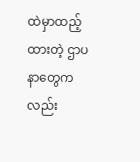ထဲမှာထည့်ထားတဲ့ ဌာပနာတွေကလည်း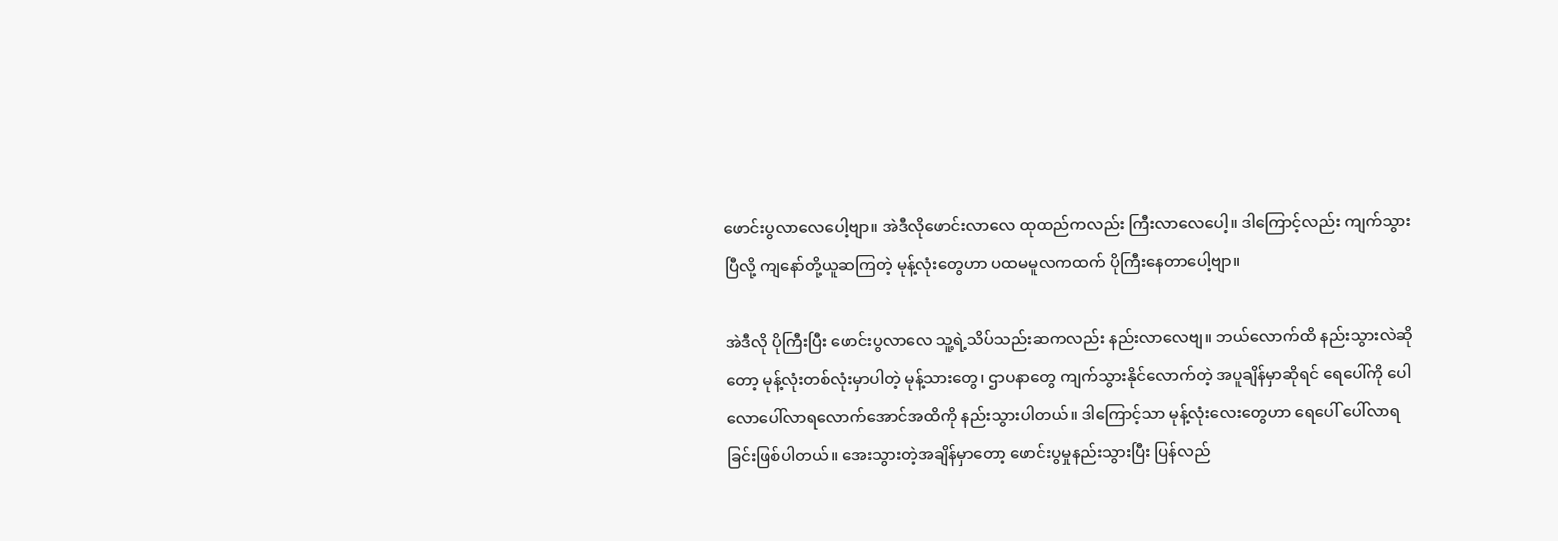ဖောင်းပွလာလေပေါ့ဗျာ။ အဲဒီလိုဖောင်းလာလေ ထုထည်ကလည်း ကြီးလာလေပေါ့။ ဒါကြောင့်လည်း ကျက်သွားပြီလို့ ကျနော်တို့ယူဆကြတဲ့ မုန့်လုံးတွေဟာ ပထမမူလကထက် ပိုကြီးနေတာပေါ့ဗျာ။

အဲဒီလို ပိုကြီးပြီး ဖောင်းပွလာလေ သူ့ရဲ့သိပ်သည်းဆကလည်း နည်းလာလေဗျ။ ဘယ်လောက်ထိ နည်းသွားလဲဆိုတော့ မုန့်လုံးတစ်လုံးမှာပါတဲ့ မုန့်သားတွေ၊ ဌာပနာတွေ ကျက်သွားနိုင်လောက်တဲ့ အပူချိန်မှာဆိုရင် ရေပေါ်ကို ပေါလောပေါ်လာရလောက်အောင်အထိကို နည်းသွားပါတယ်။ ဒါကြောင့်သာ မုန့်လုံးလေးတွေဟာ ရေပေါ် ပေါ်လာရခြင်းဖြစ်ပါတယ်။ အေးသွားတဲ့အချိန်မှာတော့ ဖောင်းပွမှုနည်းသွားပြီး ပြန်လည်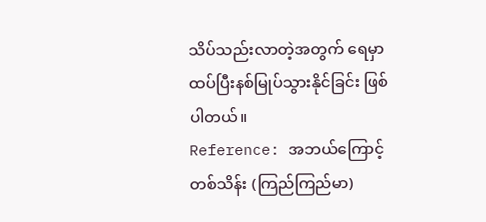သိပ်သည်းလာတဲ့အတွက် ရေမှာ ထပ်ပြီးနစ်မြုပ်သွားနိုင်ခြင်း ဖြစ်ပါတယ်။
Reference: အဘယ်ကြောင့်တစ်သိန်း (ကြည်ကြည်မာ)